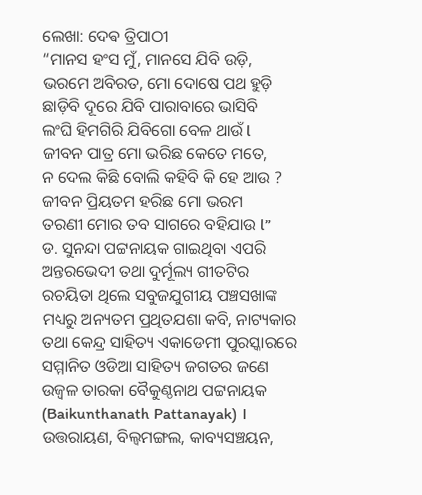ଲେଖା: ଦେଵ ତ୍ରିପାଠୀ
“ମାନସ ହଂସ ମୁଁ, ମାନସେ ଯିବି ଉଡ଼ି,
ଭରମେ ଅବିରତ, ମୋ ଦୋଷେ ପଥ ହୁଡ଼ି
ଛାଡ଼ିବି ଦୂରେ ଯିବି ପାରାବାରେ ଭାସିବି
ଲଂଘି ହିମଗିରି ଯିବିଗୋ ବେଳ ଥାଉଁ l
ଜୀବନ ପାତ୍ର ମୋ ଭରିଛ କେତେ ମତେ,
ନ ଦେଲ କିଛି ବୋଲି କହିବି କି ହେ ଆଉ ?
ଜୀବନ ପ୍ରିୟତମ ହରିଛ ମୋ ଭରମ
ତରଣୀ ମୋର ତବ ସାଗରେ ବହିଯାଉ l”
ଡ. ସୁନନ୍ଦା ପଟ୍ଟନାୟକ ଗାଇଥିବା ଏପରି ଅନ୍ତରଭେଦୀ ତଥା ଦୁର୍ମୂଲ୍ୟ ଗୀତଟିର ରଚୟିତା ଥିଲେ ସବୁଜଯୁଗୀୟ ପଞ୍ଚସଖାଙ୍କ ମଧ୍ୟରୁ ଅନ୍ୟତମ ପ୍ରଥିତଯଶା କବି, ନାଟ୍ୟକାର ତଥା କେନ୍ଦ୍ର ସାହିତ୍ୟ ଏକାଡେମୀ ପୁରସ୍କାରରେ ସମ୍ମାନିତ ଓଡିଆ ସାହିତ୍ୟ ଜଗତର ଜଣେ ଉଜ୍ବଳ ତାରକା ବୈକୁଣ୍ଠନାଥ ପଟ୍ଟନାୟକ (Baikunthanath Pattanayak) ।
ଉତ୍ତରାୟଣ, ବିଲ୍ଵମଙ୍ଗଲ, କାବ୍ୟସଞ୍ଚୟନ,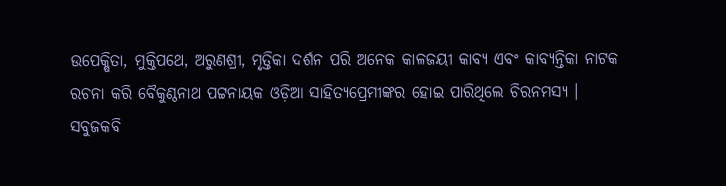ଉପେକ୍ଷିତା, ମୁକ୍ତିପଥେ, ଅରୁଣଶ୍ରୀ, ମୃତ୍ତିକା ଦର୍ଶନ ପରି ଅନେକ କାଳଜୟୀ କାବ୍ୟ ଏବଂ କାବ୍ୟନ୍ତିକା ନାଟକ ରଚନା କରି ବୈକୁଣ୍ଠନାଥ ପଟ୍ଟନାୟକ ଓଡ଼ିଆ ସାହିତ୍ୟପ୍ରେମୀଙ୍କର ହୋଇ ପାରିଥିଲେ ଚିରନମସ୍ୟ ।
ସବୁଜକବି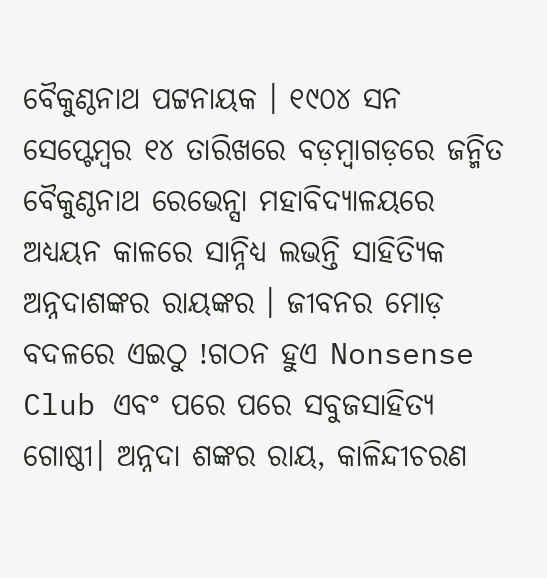ବୈକୁଣ୍ଠନାଥ ପଟ୍ଟନାୟକ । ୧୯୦୪ ସନ ସେପ୍ଟେମ୍ବର ୧୪ ତାରିଖରେ ବଡ଼ମ୍ବାଗଡ଼ରେ ଜନ୍ମିତ ବୈକୁଣ୍ଠନାଥ ରେଭେନ୍ସା ମହାବିଦ୍ୟାଳୟରେ ଅଧ୍ୟୟନ କାଳରେ ସାନ୍ନିଧ୍ୟ ଲଭନ୍ତି ସାହିତ୍ୟିକ ଅନ୍ନଦାଶଙ୍କର ରାୟଙ୍କର । ଜୀବନର ମୋଡ଼ ବଦଳରେ ଏଇଠୁ !ଗଠନ ହୁଏ Nonsense Club ଏବଂ ପରେ ପରେ ସବୁଜସାହିତ୍ୟ ଗୋଷ୍ଠୀ। ଅନ୍ନଦା ଶଙ୍କର ରାୟ, କାଳିନ୍ଦୀଚରଣ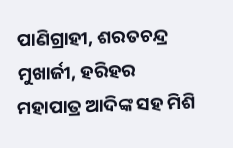ପାଣିଗ୍ରାହୀ, ଶରତଚନ୍ଦ୍ର ମୁଖାର୍ଜୀ, ହରିହର ମହାପାତ୍ର ଆଦିଙ୍କ ସହ ମିଶି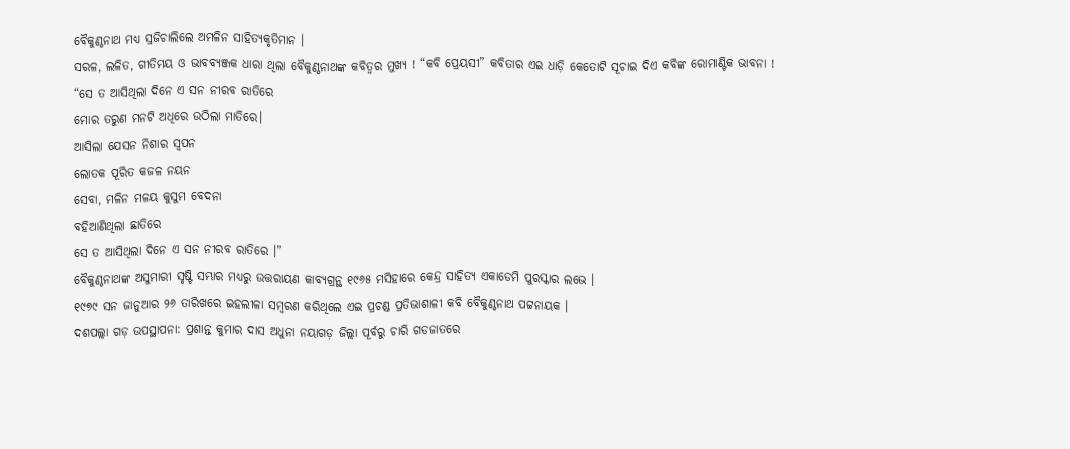ବୈକୁଣ୍ଠନାଥ ମଧ୍ୟ ସ୍ରଜିଚାଲିଲେ ଅମଳିନ ସାହିତ୍ୟକୃତିମାନ ।
ସରଳ, ଲଳିତ, ଗୀତିମୟ ଓ ଭାବବ୍ୟଞ୍ଜକ ଧାରା ଥିଲା ବୈକୁଣ୍ଠନାଥଙ୍କ କବିତ୍ୱର ମୁଖ୍ୟ ! “କବି ପ୍ରେୟସୀ” କବିତାର ଏଇ ଧାଡ଼ି କେତୋଟି ସୂଚାଇ ଦିଏ କବିଙ୍କ ରୋମାଣ୍ଟିକ ଭାବନା !
“ସେ ତ ଆସିଥିଲା ଦିନେ ଏ ସନ ନୀରବ ରାତିରେ
ମୋର ତରୁଣ ମନଟି ଅଧିରେ ଉଠିଲା ମାତିରେ।
ଆସିଲା ଯେସନ ନିଶାର ସ୍ବପନ
ଲୋତକ ପୂରିତ କଜଳ ନୟନ
ସେବା, ମଳିନ ମଳୟ କୁସୁମ ବେଦନା
ବହିଆଣିଥିଲା ଛାତିରେ
ସେ ତ ଆସିଥିଲା ଦିନେ ଏ ସନ ନୀରବ ରାତିରେ ।”
ବୈକୁଣ୍ଠନାଥଙ୍କ ଅସୁମାରୀ ସୃଷ୍ଟି ସମ୍ଭାର ମଧ୍ୟରୁ ଉତ୍ତରାୟଣ କାବ୍ୟଗ୍ରନ୍ଥ ୧୯୬୫ ମସିହାରେ କେନ୍ଦ୍ର ସାହିତ୍ୟ ଏକାଡେମି ପୁରସ୍କାର ଲଭେ ।
୧୯୭୯ ସନ ଜାନୁଆର ୨୬ ତାରିଖରେ ଇହଲୀଳା ସମ୍ବରଣ କରିଥିଲେ ଏଇ ପ୍ରଚଣ୍ଡ ପ୍ରତିଭାଶାଳୀ କବି ବୈକୁଣ୍ଠନାଥ ପଟ୍ଟନାୟକ ।
ଦଶପଲ୍ଲା ଗଡ଼ ଉପସ୍ଥାପନା: ପ୍ରଶାନ୍ତ କୁମାର ଦାସ ଅଧୁନା ନୟାଗଡ଼ ଜିଲ୍ଲା ପୂର୍ବରୁ ଚାରି ଗଡଜାତରେ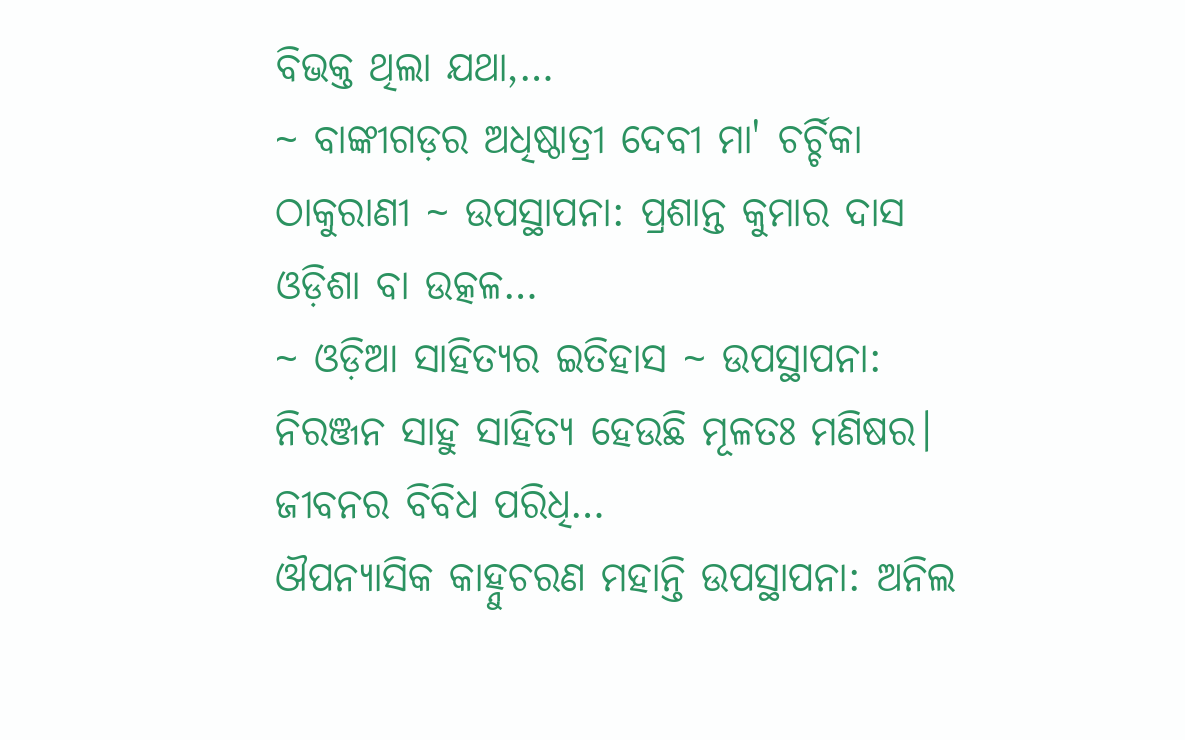ବିଭକ୍ତ ଥିଲା ଯଥା,…
~ ବାଙ୍କୀଗଡ଼ର ଅଧିଷ୍ଠାତ୍ରୀ ଦେବୀ ମା' ଚର୍ଚ୍ଚିକା ଠାକୁରାଣୀ ~ ଉପସ୍ଥାପନା: ପ୍ରଶାନ୍ତ କୁମାର ଦାସ ଓଡ଼ିଶା ବା ଉତ୍କଳ…
~ ଓଡ଼ିଆ ସାହିତ୍ୟର ଇତିହାସ ~ ଉପସ୍ଥାପନା: ନିରଞ୍ଜନ ସାହୁ ସାହିତ୍ୟ ହେଉଛି ମୂଳତଃ ମଣିଷର। ଜୀବନର ବିବିଧ ପରିଧି…
ଔପନ୍ୟାସିକ କାହ୍ନୁଚରଣ ମହାନ୍ତି ଉପସ୍ଥାପନା: ଅନିଲ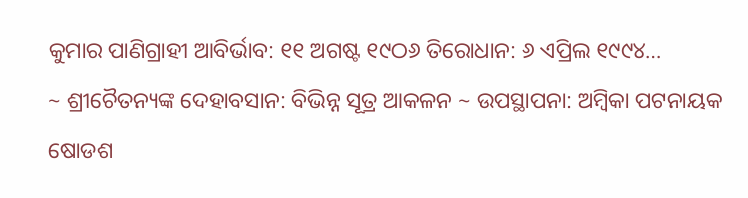କୁମାର ପାଣିଗ୍ରାହୀ ଆବିର୍ଭାବ: ୧୧ ଅଗଷ୍ଟ ୧୯ଠ୬ ତିରୋଧାନ: ୬ ଏପ୍ରିଲ ୧୯୯୪…
~ ଶ୍ରୀଚୈତନ୍ୟଙ୍କ ଦେହାବସାନ: ବିଭିନ୍ନ ସୂତ୍ର ଆକଳନ ~ ଉପସ୍ଥାପନା: ଅମ୍ବିକା ପଟନାୟକ ଷୋଡଶ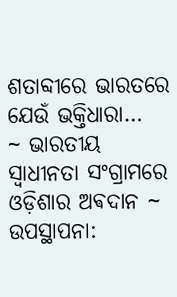ଶତାବ୍ଦୀରେ ଭାରତରେ ଯେଉଁ ଭକ୍ତିଧାରା…
~ ଭାରତୀୟ ସ୍ୱାଧୀନତା ସଂଗ୍ରାମରେ ଓଡ଼ିଶାର ଅଵଦାନ ~ ଉପସ୍ଥାପନା: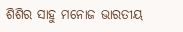ଶିଶିର ସାହୁ ମନୋଜ ଭାରତୀୟ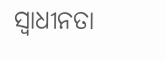ସ୍ଵାଧୀନତା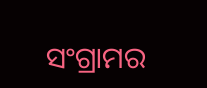ସଂଗ୍ରାମର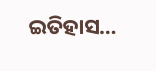ଇତିହାସ…